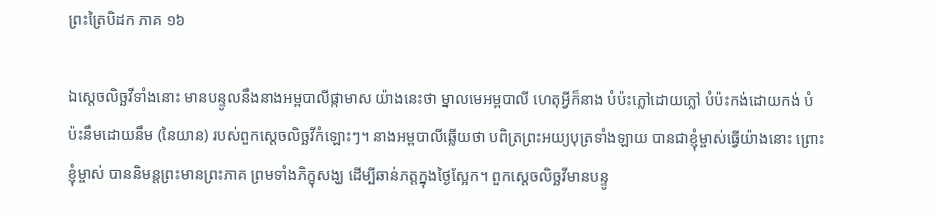ព្រះត្រៃបិដក ភាគ ១៦

ឯស្តេចលិច្ឆវីទាំងនោះ មានបន្ទូលនឹងនាងអម្ពបាលីផ្កាមាស យ៉ាងនេះថា ម្នាលមេអម្ពបាលី ហេតុអ្វីក៏នាង បំប៉ះភ្លៅដោយភ្លៅ បំប៉ះកង់ដោយកង់ បំប៉ះនឹមដោយនឹម (នៃយាន) របស់ពួកស្តេចលិច្ឆវីកំឡោះៗ។ នាងអម្ពបាលីឆ្លើយថា បពិត្រព្រះអយ្យបុត្រទាំងឡាយ បានជាខ្ញុំម្ចាស់ធ្វើយ៉ាងនោះ ព្រោះខ្ញុំម្ចាស់ បាននិមន្តព្រះមានព្រះភាគ ព្រមទាំងភិក្ខុសង្ឃ ដើម្បីឆាន់ភត្តក្នុងថ្ងៃស្អែក។ ពួកស្តេចលិច្ឆវីមានបន្ទូ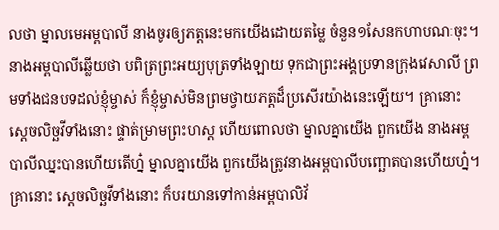លថា ម្នាលមេអម្ពបាលី នាងចូរឲ្យភត្តនេះមកយើងដោយតម្លៃ ចំនួន១សែនកហាបណៈចុះ។ នាងអម្ពបាលីឆ្លើយថា បពិត្រព្រះអយ្យបុត្រទាំងឡាយ ទុកជាព្រះអង្គប្រទានក្រុងវេសាលី ព្រមទាំងជនបទដល់ខ្ញុំម្ចាស់ ក៏ខ្ញុំម្ចាស់មិនព្រមថ្វាយភត្តដ៏ប្រសើរយ៉ាងនេះឡើយ។ គ្រានោះ ស្តេចលិច្ឆវីទាំងនោះ ផ្ទាត់ម្រាមព្រះហស្ត ហើយពោលថា ម្នាលគ្នាយើង ពួកយើង នាងអម្ពបាលីឈ្នះបានហើយតើហ្ន៎ ម្នាលគ្នាយើង ពួកយើងត្រូវនាងអម្ពបាលីបញ្ឆោតបានហើយហ្ន៎។ គ្រានោះ ស្តេចលិច្ឆវីទាំងនោះ ក៏បរយានទៅកាន់អម្ពបាលិវ័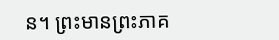ន។ ព្រះមានព្រះភាគ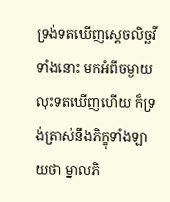ទ្រង់ទតឃើញស្តេចលិច្ឆវីទាំងនោះ មកអំពីចម្ងាយ លុះទតឃើញហើយ ក៏ទ្រង់ត្រាស់នឹងភិក្ខុទាំងឡាយថា ម្នាលភិ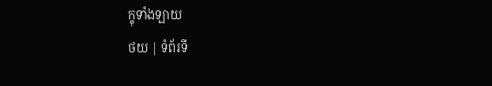ក្ខុទាំងឡាយ
ថយ | ទំព័រទី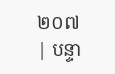២០៧ | បន្ទា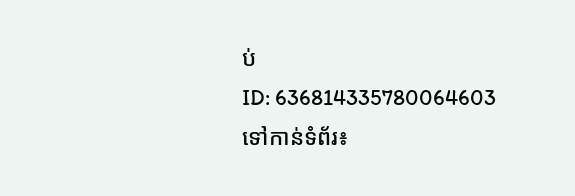ប់
ID: 636814335780064603
ទៅកាន់ទំព័រ៖